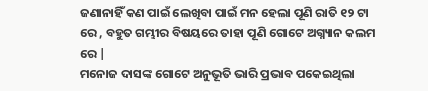ଜଣାନାହିଁ କଣ ପାଇଁ ଲେଖିବା ପାଇଁ ମନ ହେଲା ପୂଣି ରାତି ୧୨ ଟା ରେ , ବହୁତ ଗମ୍ଭୀର ବିଷୟରେ ତାହା ପୂଣି ଗୋଟେ ଅଗ୍ନ୍ୟାନ କଲମ ରେ |
ମନୋଜ ଦାସଙ୍କ ଗୋଟେ ଅନୁଭୂତି ଭାରି ପ୍ରଭାବ ପକେଇଥିଲା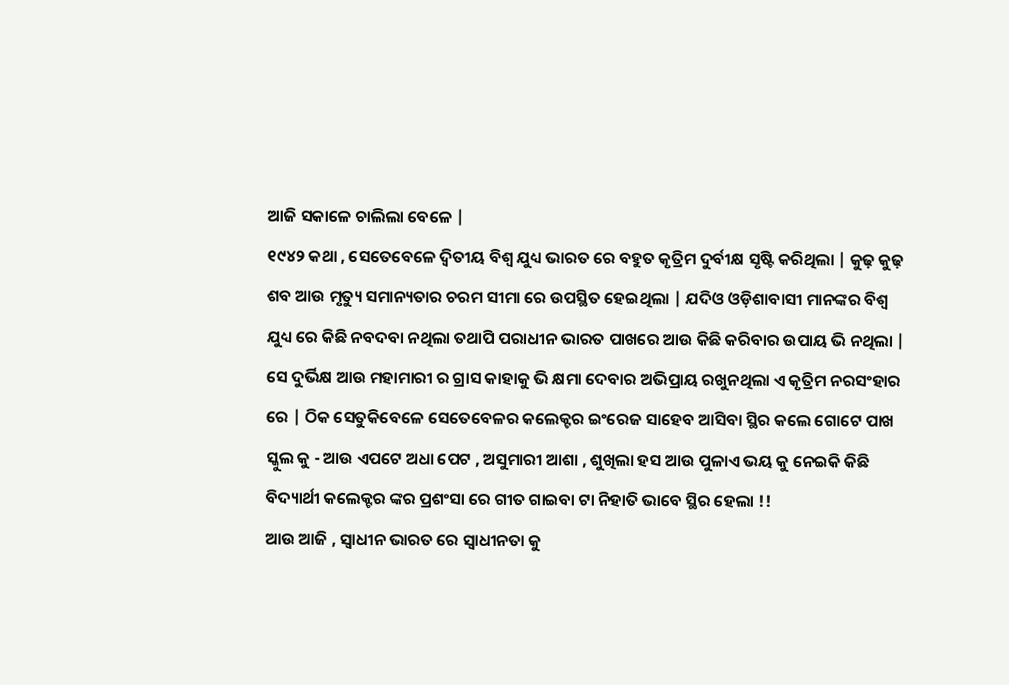ଆଜି ସକାଳେ ଚାଲିଲା ବେଳେ |
୧୯୪୨ କଥା , ସେତେବେଳେ ଦ୍ୱିତୀୟ ବିଶ୍ୱ ଯୁଧ୍ୟ ଭାରତ ରେ ବହୁତ କୃତ୍ରିମ ଦୁର୍ବୀକ୍ଷ ସୃଷ୍ଟି କରିଥିଲା | କୁଢ଼ କୁଢ଼ ଶବ ଆଉ ମୃତ୍ୟୁ ସମାନ୍ୟତାର ଚରମ ସୀମା ରେ ଉପସ୍ଥିତ ହେଇଥିଲା | ଯଦିଓ ଓଡ଼ିଶାବାସୀ ମାନଙ୍କର ବିଶ୍ୱ ଯୁଧ୍ୟ ରେ କିଛି ନବଦବା ନଥିଲା ତଥାପି ପରାଧୀନ ଭାରତ ପାଖରେ ଆଉ କିଛି କରିବାର ଉପାୟ ଭି ନଥିଲା | ସେ ଦୁର୍ଭିକ୍ଷ ଆଉ ମହାମାରୀ ର ଗ୍ରାସ କାହାକୁ ଭି କ୍ଷମା ଦେବାର ଅଭିପ୍ରାୟ ରଖୁନଥିଲା ଏ କୃତ୍ରିମ ନରସଂହାର ରେ | ଠିକ ସେତୁକିବେଳେ ସେତେବେଳର କଲେକ୍ଟର ଇଂରେଜ ସାହେବ ଆସିବା ସ୍ଥିର କଲେ ଗୋଟେ ପାଖ ସ୍କୁଲ କୁ - ଆଉ ଏପଟେ ଅଧା ପେଟ , ଅସୁମାରୀ ଆଶା , ଶୁଖିଲା ହସ ଆଉ ପୁଳାଏ ଭୟ କୁ ନେଇକି କିଛି ବିଦ୍ୟାର୍ଥୀ କଲେକ୍ଟର ଙ୍କର ପ୍ରଶଂସା ରେ ଗୀତ ଗାଇବା ଟା ନିହାତି ଭାବେ ସ୍ଥିର ହେଲା !!
ଆଉ ଆଜି , ସ୍ୱାଧୀନ ଭାରତ ରେ ସ୍ୱାଧୀନତା କୁ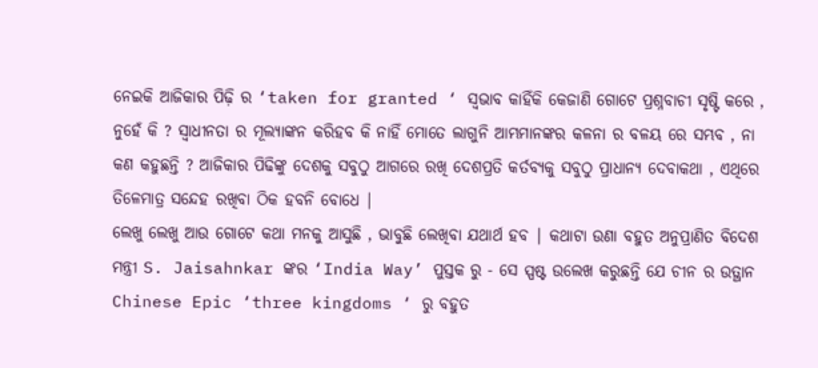ନେଇକି ଆଜିକାର ପିଢ଼ି ର ‘taken for granted ‘ ସ୍ୱଭାବ କାହିଁକି କେଜାଣି ଗୋଟେ ପ୍ରଶ୍ନବାଚୀ ସୃଷ୍ଟି କରେ , ନୁହେଁ କି ? ସ୍ୱାଧୀନତା ର ମୂଲ୍ୟାଙ୍କନ କରିହବ କି ନାହିଁ ମୋତେ ଲାଗୁନି ଆମ୍ଭମାନଙ୍କର କଳନା ର ବଳୟ ରେ ସମ୍ଭବ , ନା କଣ କହୁଛନ୍ତି ? ଆଜିକାର ପିଢିଙ୍କୁ ଦେଶକୁ ସବୁଠୁ ଆଗରେ ରଖି ଦେଶପ୍ରତି କର୍ତବ୍ୟକୁ ସବୁଠୁ ପ୍ରାଧାନ୍ୟ ଦେବାକଥା , ଏଥିରେ ତିଳେମାତ୍ର ସନ୍ଦେହ ରଖିବା ଠିକ ହବନି ବୋଧେ |
ଲେଖୁ ଲେଖୁ ଆଉ ଗୋଟେ କଥା ମନକୁ ଆସୁଛି , ଭାବୁଛି ଲେଖିବା ଯଥାର୍ଥ ହବ | କଥାଟା ଉଣା ବହୁତ ଅନୁପ୍ରାଣିତ ବିଦେଶ ମନ୍ତ୍ରୀ S. Jaisahnkar ଙ୍କର ‘India Way’ ପୁସ୍ତକ ରୁ - ସେ ସ୍ପଷ୍ଟ ଉଲେଖ କରୁଛନ୍ତି ଯେ ଚୀନ ର ଉତ୍ଥାନ Chinese Epic ‘three kingdoms ‘ ରୁ ବହୁତ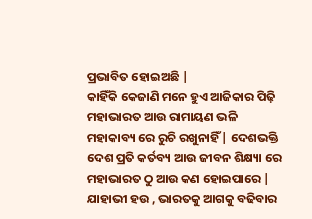ପ୍ରଭାବିତ ହୋଇଅଛି |
କାହିଁକି କେଜାଣି ମନେ ହୁଏ ଆଜିକାର ପିଢ଼ି ମହାଭାରତ ଆଉ ରାମାୟଣ ଭଳି ମହାକାବ୍ୟ ରେ ରୁଚି ରଖୁନାହିଁ | ଦେଶଭକ୍ତି ଦେଶ ପ୍ରତି କର୍ତବ୍ୟ ଆଉ ଜୀବନ ଶିକ୍ଷ୍ୟା ରେ ମହାଭାରତ ଠୁ ଆଉ କଣ ହୋଇପାରେ |
ଯାହାଭୀ ହଉ , ଭାରତକୁ ଆଗକୁ ବଢିବାର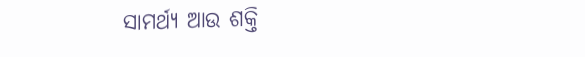ସାମର୍ଥ୍ୟ ଆଉ ଶକ୍ତି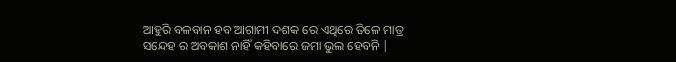ଆହୁରି ବଳବାନ ହବ ଆଗାମୀ ଦଶକ ରେ ଏଥିରେ ତିଳେ ମାତ୍ର ସନ୍ଦେହ ର ଅବକାଶ ନାହିଁ କହିବାରେ ଜମା ଭୁଲ ହେବନି |